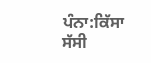ਪੰਨਾ:ਕਿੱਸਾ ਸੱਸੀ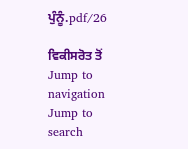ਪੁੰਨੂੰ.pdf/26

ਵਿਕੀਸਰੋਤ ਤੋਂ
Jump to navigation Jump to search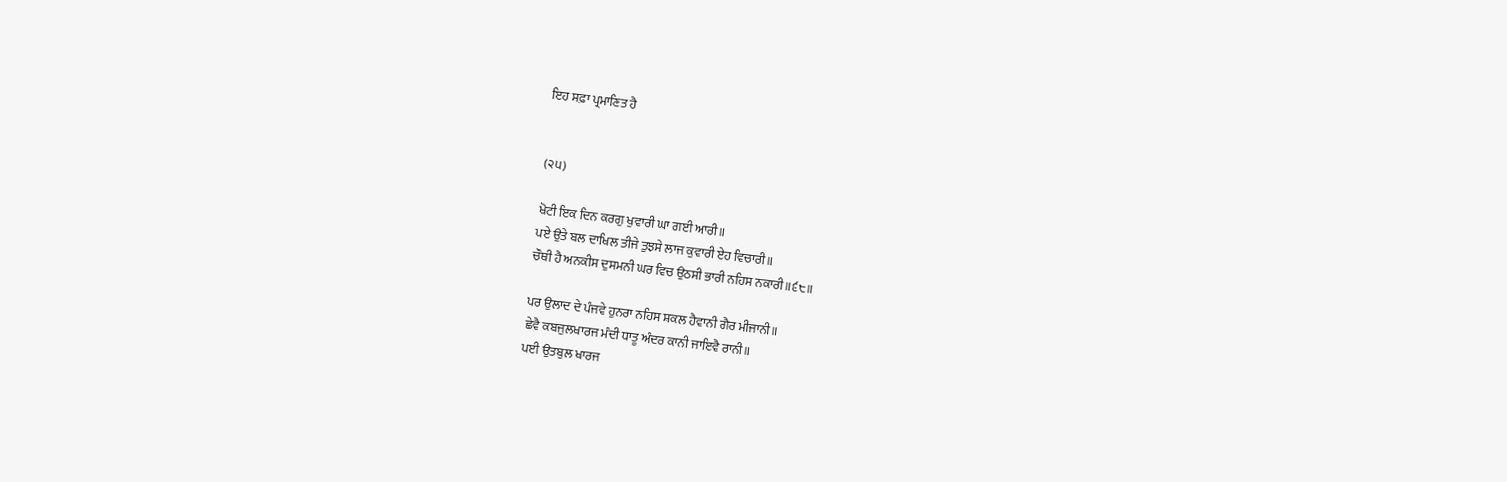ਇਹ ਸਫ਼ਾ ਪ੍ਰਮਾਣਿਤ ਹੈ


(੨੫)

ਖੋਟੀ ਇਕ ਦਿਨ ਕਰਗੁ ਖੁਵਾਰੀ ਘਾ ਗਈ ਆਰੀ॥
ਪਏ ਉਤੇ ਬਲ ਦਾਖਿਲ ਤੀਜੇ ਤੁਝਸੇ ਲਾਜ ਕੁਵਾਰੀ ਏਹ ਵਿਚਾਰੀ॥
ਚੌਥੀ ਹੈ ਅਨਕੀਸ ਦੁਸਮਨੀ ਘਰ ਵਿਚ ਉਠਸੀ ਭਾਰੀ ਨਹਿਸ ਨਕਾਰੀ॥੬੮॥

ਪਰ ਉਲਾਦ ਦੇ ਪੰਜਵੇ ਹੁਨਰਾ ਨਹਿਸ ਸ਼ਕਲ ਹੈਵਾਨੀ ਗੈਰ ਮੀਜਾਨੀ॥
ਛੇਵੈ ਕਬਜੁਲਖਾਰਜ ਮੰਦੀ ਧਾਤੂ ਅੰਦਰ ਕਾਨੀ ਜਾਇਵੈ ਰਾਨੀ॥
ਪਈ ਉਤਬੁਲ ਖਾਰਜ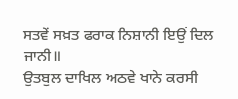ਸਤਵੇਂ ਸਖ਼ਤ ਫਰਾਕ ਨਿਸ਼ਾਨੀ ਇਉਂ ਦਿਲ ਜਾਨੀ॥
ਉਤਬੁਲ ਦਾਖਿਲ ਅਠਵੇ ਖਾਨੇ ਕਰਸੀ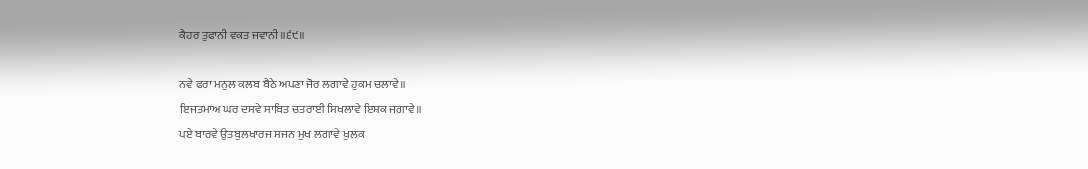ਕੈਹਰ ਤੁਫਾਨੀ ਵਕਤ ਜਵਾਨੀ॥੬੯॥

ਨਵੇ ਫਰਾ ਮਨੁਲ ਕਲਬ ਬੈਠੇ ਅਪਣਾ ਜੋਰ ਲਗਾਵੇ ਹੁਕਮ ਚਲਾਵੇ॥
ਇਜਤਮਾਅ ਘਰ ਦਸਵੇ ਸਾਬਿਤ ਚਤਰਾਈ ਸਿਖਲਾਵੇ ਇਸ਼ਕ ਜਗਾਵੇ॥
ਪਏ ਬਾਰਵੇ ਉਤਬੁਲਖਾਰਜ ਸਜਨ ਮੁਖ ਲਗਾਵੇ ਖੁਲਕ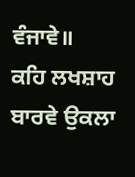ਵੰਜਾਵੇ॥
ਕਹਿ ਲਖਸ਼ਾਹ ਬਾਰਵੇ ਉਕਲਾ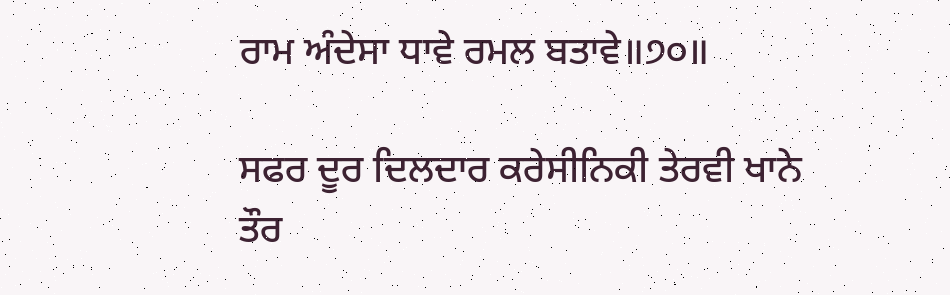ਰਾਮ ਅੰਦੇਸਾ ਧਾਵੇ ਰਮਲ ਬਤਾਵੇ॥੭੦॥

ਸਫਰ ਦੂਰ ਦਿਲਦਾਰ ਕਰੇਸੀਨਿਕੀ ਤੇਰਵੀ ਖਾਨੇ ਤੌਰ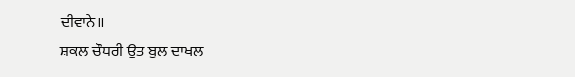ਦੀਵਾਨੇ॥
ਸ਼ਕਲ ਚੌਧਰੀ ਉਤ ਬੁਲ ਦਾਖਲ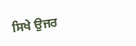ਸਿਖੇ ਉਜਰ